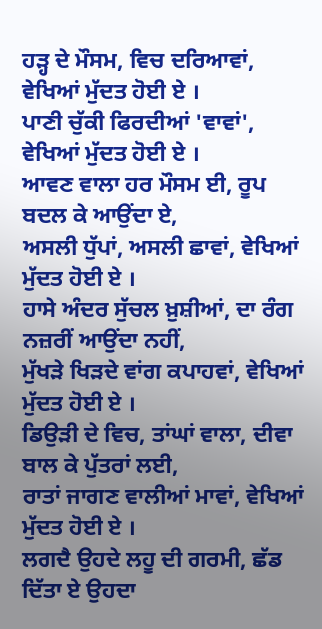ਹੜ੍ਹ ਦੇ ਮੌਸਮ, ਵਿਚ ਦਰਿਆਵਾਂ, ਵੇਖਿਆਂ ਮੁੱਦਤ ਹੋਈ ਏ ।
ਪਾਣੀ ਚੁੱਕੀ ਫਿਰਦੀਆਂ 'ਵਾਵਾਂ', ਵੇਖਿਆਂ ਮੁੱਦਤ ਹੋਈ ਏ ।
ਆਵਣ ਵਾਲਾ ਹਰ ਮੌਸਮ ਈ, ਰੂਪ ਬਦਲ ਕੇ ਆਉਂਦਾ ਏ,
ਅਸਲੀ ਧੁੱਪਾਂ, ਅਸਲੀ ਛਾਵਾਂ, ਵੇਖਿਆਂ ਮੁੱਦਤ ਹੋਈ ਏ ।
ਹਾਸੇ ਅੰਦਰ ਸੁੱਚਲ ਖ਼ੁਸ਼ੀਆਂ, ਦਾ ਰੰਗ ਨਜ਼ਰੀਂ ਆਉਂਦਾ ਨਹੀਂ,
ਮੁੱਖੜੇ ਖਿੜਦੇ ਵਾਂਗ ਕਪਾਹਵਾਂ, ਵੇਖਿਆਂ ਮੁੱਦਤ ਹੋਈ ਏ ।
ਡਿਉੜੀ ਦੇ ਵਿਚ, ਤਾਂਘਾਂ ਵਾਲਾ, ਦੀਵਾ ਬਾਲ ਕੇ ਪੁੱਤਰਾਂ ਲਈ,
ਰਾਤਾਂ ਜਾਗਣ ਵਾਲੀਆਂ ਮਾਵਾਂ, ਵੇਖਿਆਂ ਮੁੱਦਤ ਹੋਈ ਏ ।
ਲਗਦੈ ਉਹਦੇ ਲਹੂ ਦੀ ਗਰਮੀ, ਛੱਡ ਦਿੱਤਾ ਏ ਉਹਦਾ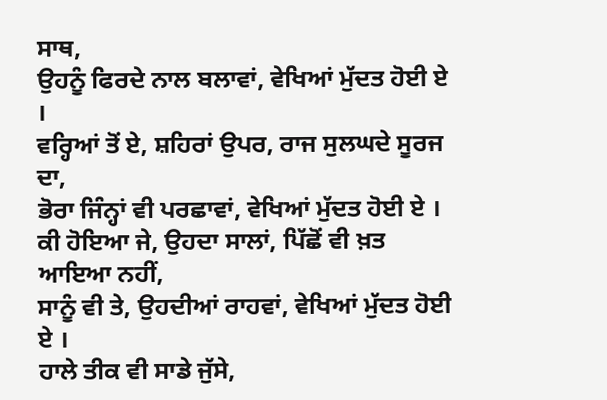ਸਾਥ,
ਉਹਨੂੰ ਫਿਰਦੇ ਨਾਲ ਬਲਾਵਾਂ, ਵੇਖਿਆਂ ਮੁੱਦਤ ਹੋਈ ਏ ।
ਵਰ੍ਹਿਆਂ ਤੋਂ ਏ, ਸ਼ਹਿਰਾਂ ਉਪਰ, ਰਾਜ ਸੁਲਘਦੇ ਸੂਰਜ ਦਾ,
ਭੋਰਾ ਜਿੰਨ੍ਹਾਂ ਵੀ ਪਰਛਾਵਾਂ, ਵੇਖਿਆਂ ਮੁੱਦਤ ਹੋਈ ਏ ।
ਕੀ ਹੋਇਆ ਜੇ, ਉਹਦਾ ਸਾਲਾਂ, ਪਿੱਛੋਂ ਵੀ ਖ਼ਤ ਆਇਆ ਨਹੀਂ,
ਸਾਨੂੰ ਵੀ ਤੇ, ਉਹਦੀਆਂ ਰਾਹਵਾਂ, ਵੇਖਿਆਂ ਮੁੱਦਤ ਹੋਈ ਏ ।
ਹਾਲੇ ਤੀਕ ਵੀ ਸਾਡੇ ਜੁੱਸੇ,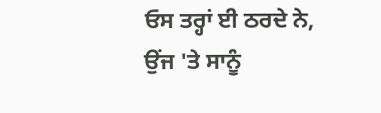ਓਸ ਤਰ੍ਹਾਂ ਈ ਠਰਦੇ ਨੇ,
ਉਂਜ 'ਤੇ ਸਾਨੂੰ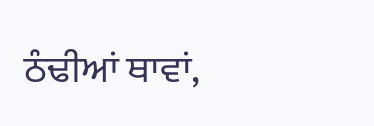ਠੰਢੀਆਂ ਥਾਵਾਂ,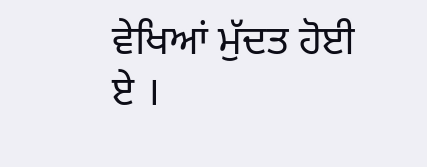ਵੇਖਿਆਂ ਮੁੱਦਤ ਹੋਈ ਏ ।